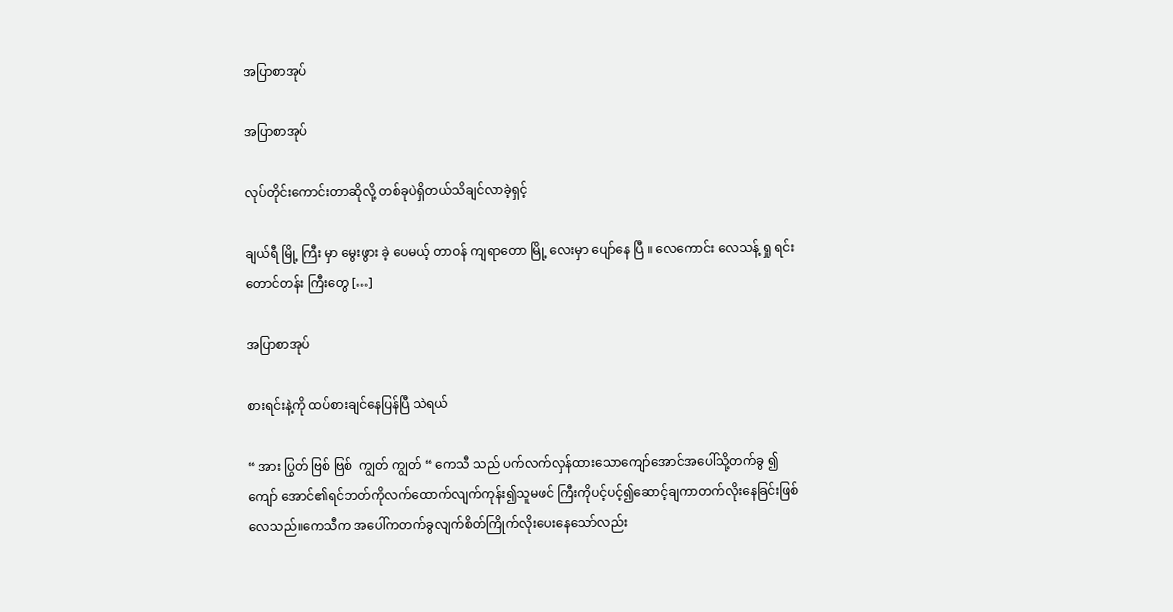အပြာစာအုပ်

အပြာစာအုပ်

လုပ်တိုင်းကောင်းတာဆိုလို့ တစ်ခုပဲရှိတယ်သိချင်လာခဲ့ရှင့်

ချယ်ရီ မြို့ ကြီး မှာ မွေးဖွား ခဲ့ ပေမယ့် တာဝန် ကျရာတော မြို့ လေးမှာ ပျော်နေ ပြီ ။ လေကောင်း လေသန့် ရှု ရင်း တောင်တန်း ကြီးတွေ […]

အပြာစာအုပ်

စားရင်းနဲ့ကို ထပ်စားချင်နေပြန်ပြီ သဲရယ်

“ အား ပြွတ် ဗြစ် ဗြစ်  ကျွတ် ကျွတ် “ ကေသီ သည် ပက်လက်လှန်ထားသောကျော်အောင်အပေါ်သို့တက်ခွ ၍ ကျော် အောင်၏ရင်ဘတ်ကိုလက်ထောက်လျက်ကုန်း၍သူမဖင် ကြီးကိုပင့်ပင့်၍ဆောင့်ချကာတက်လိုးနေခြင်းဖြစ်လေသည်။ကေသီက အပေါ်ကတက်ခွလျက်စိတ်ကြိုက်လိုးပေးနေသော်လည်း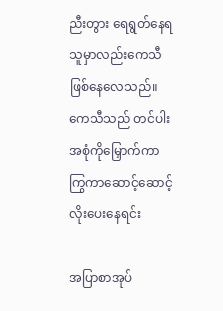ညီးတွား ရေရွတ်နေရသူမှာလည်းကေသီဖြစ်နေလေသည်။ကေသီသည် တင်ပါး အစုံကိုမြှောက်ကာကြွကာဆောင့်ဆောင့်လိုးပေးနေရင်း

အပြာစာအုပ်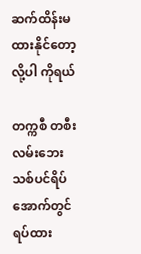ဆက်ထိန်းမထားနိုင်တော့လို့ပါ ကိုရယ်

တက္ကစီ တစီး လမ်းဘေး သစ်ပင်ရိပ်အောက်တွင် ရပ်ထား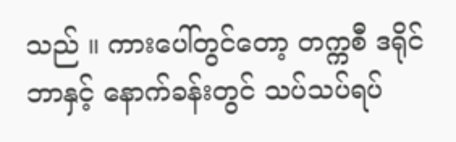သည် ။ ကားပေါ်တွင်တော့ တက္ကစီ ဒရိုင်ဘာနှင့် နောက်ခန်းတွင် သပ်သပ်ရပ်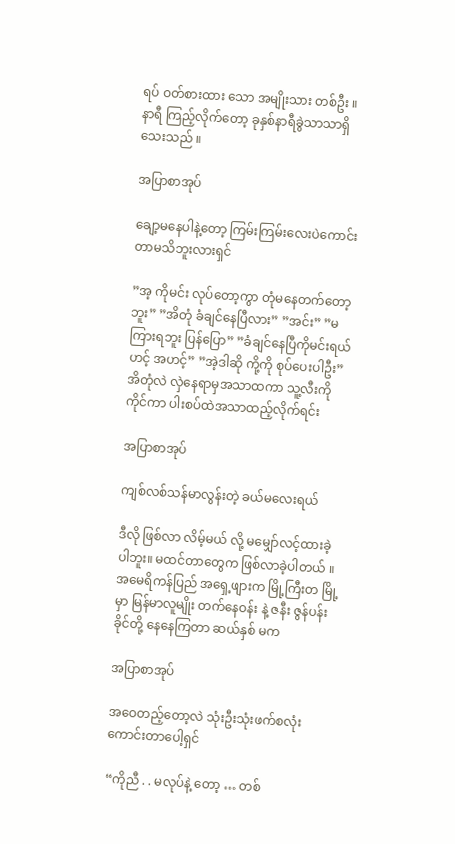ရပ် ဝတ်စားထား သော အမျိုးသား တစ်ဦး ။ နာရီ ကြည့်လိုက်တော့ ခုနှစ်နာရီခွဲသာသာရှိသေးသည် ။

အပြာစာအုပ်

ချော့မနေပါနဲ့တော့ ကြမ်းကြမ်းလေးပဲကောင်းတာမသိဘူးလားရှင်

”အ့ ကိုမင်း လုပ်တော့ကွာ တုံမနေတက်တော့ဘူး” ”အိတုံ ခံချင်နေပြီလား” ”အင်း” ”မကြားရဘူး ပြန်ပြော” ”ခံချင်နေပြီကိုမင်းရယ် ဟင့် အဟင့်” ”အဲ့ဒါဆို ကို့ကို စုပ်ပေးပါဦး” အိတုံလဲ လှဲနေရာမှအသာထကာ သူ့လီးကို ကိုင်ကာ ပါးစပ်ထဲအသာထည့်လိုက်ရင်း

အပြာစာအုပ်

ကျစ်လစ်သန်မာလွန်းတဲ့ ခယ်မလေးရယ်

ဒီလို ဖြစ်လာ လိမ့်မယ် လို့ မမျှော်လင့်ထားခဲ့ပါဘူး။ မထင်တာတွေက ဖြစ်လာခဲ့ပါတယ် ။ အမေရိကန်ပြည် အရှေ့ဖျားက မြို့ကြီးတ မြို့မှာ မြန်မာလူမျိုး တက်နေဝန်း နဲ့ ဇနီး ဇွန်ပန်းခိုင်တို့ နေနေကြတာ ဆယ်နှစ် မက

အပြာစာအုပ်

အ‌ဝေတည့်တော့လဲ သုံးဦးသုံးဖက်စလုံးကောင်းတာပေါ့ရှင်

“ကိုညီ . . မလုပ်နဲ့ တော့ … တစ်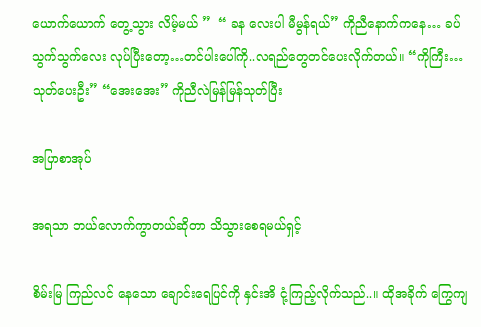ယောက်ယောက် တွေ့သွား လိမ့်မယ် ”  “ ခန လေးပါ မီမွန်ရယ်” ကိုညီနောက်ကနေ… ခပ်သွက်သွက်လေး လုပ်ပြီးတော့…တင်ပါးပေါ်ကို..လရည်တွေတင်ပေးလိုက်တယ်။ “ကိုကြီး…သုတ်ပေးဦး” “အေးအေး” ကိုညီလဲမြန်မြန်သုတ်ပြီး

အပြာစာအုပ်

အရသာ ဘယ်လောက်ကွာတယ်ဆိုတာ သိသွားစေရမယ်ရှင့်

စိမ်းမြ ကြည်လင် နေသော ချောင်းရေပြင်ကို နှင်းအိ ငုံ့ကြည့်လိုက်သည်..။ ထိုအခိုက် ကြွေကျ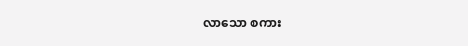လာသော စကား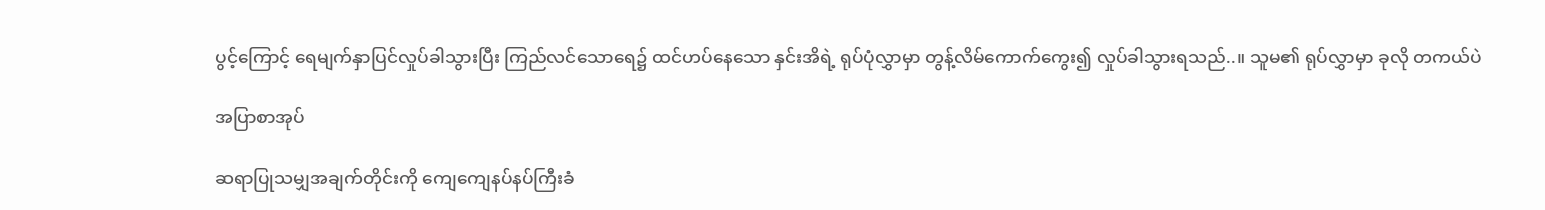ပွင့်ကြောင့် ရေမျက်နှာပြင်လှုပ်ခါသွားပြီး ကြည်လင်သောရေ၌ ထင်ဟပ်နေသော နှင်းအိရဲ့ ရုပ်ပုံလွှာမှာ တွန့်လိမ်ကောက်ကွေး၍ လှုပ်ခါသွားရသည်..။ သူမ၏ ရုပ်လွှာမှာ ခုလို တကယ်ပဲ

အပြာစာအုပ်

ဆရာပြုသမျှအချက်တိုင်းကို ကျေကျေနပ်နပ်ကြီးခံ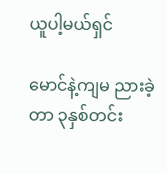ယူပါ့မယ်ရှင်

မောင်နဲ့ကျမ ညားခဲ့တာ ၃နှစ်တင်း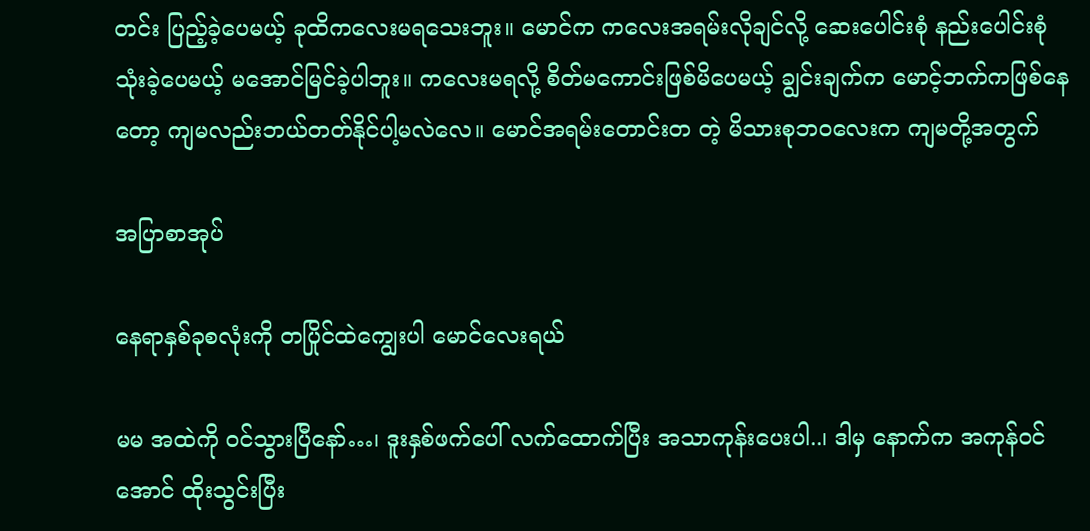တင်း ပြည့်ခဲ့ပေမယ့် ခုထိကလေးမရသေးဘူး။ မောင်က ကလေးအရမ်းလိုချင်လို့ ဆေးပေါင်းစုံ နည်းပေါင်းစုံသုံးခဲ့ပေမယ့် မအောင်မြင်ခဲ့ပါဘူး။ ကလေးမရလို့ စိတ်မကောင်းဖြစ်မိပေမယ့် ချွင်းချက်က မောင့်ဘက်ကဖြစ်နေ တော့ ကျမလည်းဘယ်တတ်နိုင်ပါ့မလဲလေ။ မောင်အရမ်းတောင်းတ တဲ့ မိသားစုဘဝလေးက ကျမတို့အတွက်

အပြာစာအုပ်

နေရာနှစ်ခုစလုံးကို တပြိုင်ထဲကျွေးပါ မောင်လေးရယ်

မမ အထဲကို ဝင်သွားပြီနော်…၊ ဒူးနှစ်ဖက်ပေါ် လက်ထောက်ပြီး အသာကုန်းပေးပါ..၊ ဒါမှ နောက်က အကုန်ဝင် အောင် ထိုးသွင်းပြီး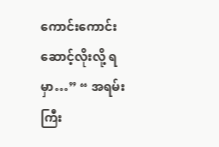ကောင်းကောင်း ဆောင့်လိုးလို့ ရမှာ…” “ အရမ်းကြီး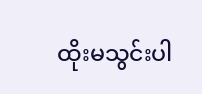ထိုးမသွင်းပါ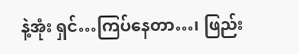နဲ့အုံး ရှင်…ကြပ်နေတာ…၊ ဖြည်း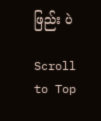ဖြည်း ပဲ

Scroll to Top